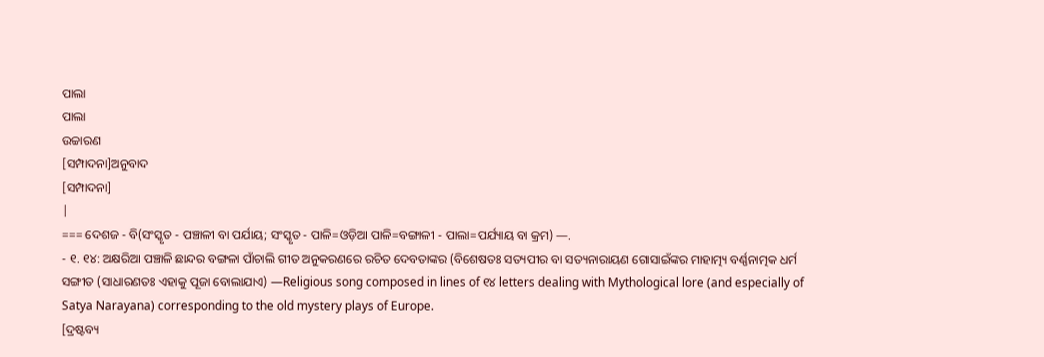ପାଲା
ପାଲା
ଉଚ୍ଚାରଣ
[ସମ୍ପାଦନା]ଅନୁବାଦ
[ସମ୍ପାଦନା]
|
=== ଦେଶଜ - ବି(ସଂସ୍କୃତ - ପଞ୍ଚାଳୀ ବା ପର୍ଯାୟ; ସଂସ୍କୃତ - ପାଳି=ଓଡ଼ିଆ ପାଳି=ବଙ୍ଗାଳୀ - ପାଲା=ପର୍ଯ୍ୟାୟ ବା କ୍ରମ) —.
- ୧. ୧୪: ଅକ୍ଷରିଆ ପଞ୍ଚାଳି ଛାନ୍ଦର ବଙ୍ଗଳା ପାଁଚାଲି ଗୀତ ଅନୁକରଣରେ ରଚିତ ଦେବତାଙ୍କର (ବିଶେଷତଃ ସତ୍ୟପୀର ବା ସତ୍ୟନାରାୟଣ ଗୋସାଇଁଙ୍କର ମାହାତ୍ମ୍ୟ ବର୍ଣ୍ଣନାତ୍ମକ ଧର୍ମ ସଙ୍ଗୀତ (ସାଧାରଣତଃ ଏହାକୁ ପୂଜା ବୋଲାଯାଏ) —Religious song composed in lines of ୧୪ letters dealing with Mythological lore (and especially of Satya Narayana) corresponding to the old mystery plays of Europe.
[ଦ୍ରଷ୍ଟବ୍ୟ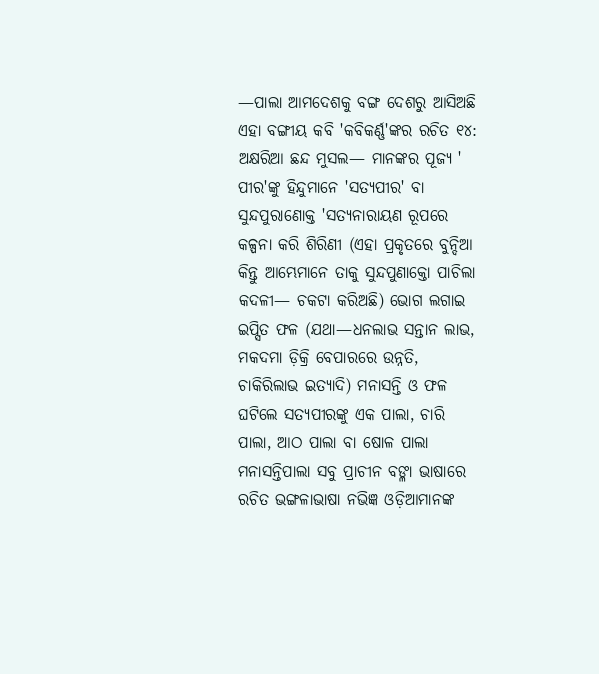—ପାଲା ଆମଦେଶକୁ ବଙ୍ଗ ଦେଶରୁ ଆସିଅଛି ଏହା ବଙ୍ଗୀୟ କବି 'କବିକର୍ଣ୍ଣ'ଙ୍କର ରଚିତ ୧୪: ଅକ୍ଷରିଆ ଛନ୍ଦ ମୁସଲ— ମାନଙ୍କର ପୂଜ୍ୟ ' ପୀର'ଙ୍କୁ ହିନ୍ଦୁମାନେ 'ସତ୍ୟପୀର' ବା ସୁନ୍ଦପୁରାଣୋକ୍ତ 'ସତ୍ୟନାରାୟଣ ରୂପରେ କଳ୍ପନା କରି ଶିରିଣୀ (ଏହା ପ୍ରକୃତରେ ବୁନ୍ଦିଆ କିନ୍ତୁ ଆମ୍ଭେମାନେ ତାକୁ ସୁନ୍ଦପୁଣାକ୍ତୋ ପାଚିଲା କଦଳୀ— ଚକଟା କରିଅଛି) ଭୋଗ ଲଗାଇ ଇପ୍ସିତ ଫଳ (ଯଥା—ଧନଲାଭ ସନ୍ତାନ ଲାଭ, ମକଦମା ଡ଼ିକ୍ରି ବେପାରରେ ଉନ୍ନତି, ଚାକିରିଲାଭ ଇତ୍ୟାଦି) ମନାସନ୍ତି ଓ ଫଳ ଘଟିଲେ ସତ୍ୟପୀରଙ୍କୁ ଏକ ପାଲା, ଚାରି ପାଲା, ଆଠ ପାଲା ବା ଷୋଳ ପାଲା ମନାସନ୍ତିପାଲା ସବୁ ପ୍ରାଚୀନ ବଙ୍ଳା ଭାଷାରେ ରଚିତ ଭଙ୍ଗଳାଭାଷା ନଭିଜ୍ଞ ଓଡ଼ିଆମାନଙ୍କ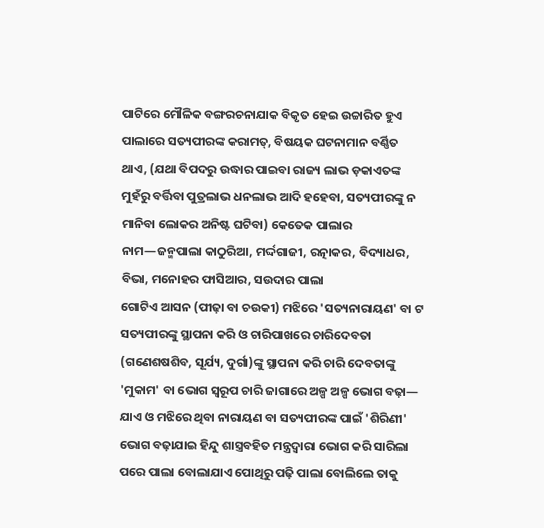ପାଟିରେ ମୌଳିକ ବଙ୍ଗରଚନାଯାକ ବିକୃତ ହେଇ ଉଚ୍ଚାରିତ ହୁଏ ପାଲାରେ ସତ୍ୟପୀରଙ୍କ କରାମତ୍, ବିଷୟକ ଘଟନାମାନ ବର୍ଣ୍ଣିତ ଥାଏ, (ଯଥା ବିପଦରୁ ଉଦ୍ଧାର ପାଇବା ରାଜ୍ୟ ଲାଭ ଡ଼କାଏତଙ୍କ ମୁହଁରୁ ବର୍ତ୍ତିବା ପୁତ୍ରଲାଭ ଧନଲାଭ ଆଦି ହହେବା, ସତ୍ୟପୀରଙ୍କୁ ନ ମାନିବା ଲୋକର ଅନିଷ୍ଟ ଘଟିବା) କେତେକ ପାଲାର ନାମ—ଜନ୍ମପାଲା କାଠୁରିଆ, ମର୍ଦ୍ଦଗାଜୀ, ରତ୍ନାକର, ବିଦ୍ୟାଧର, ବିଭା, ମନୋହର ଫାସିଆର, ସଉଦାର ପାଲା
ଗୋଟିଏ ଆସନ (ପୀଢ଼ା ବା ଚଉକୀ) ମଝିରେ 'ସତ୍ୟନାରାୟଣ' ବା ଟ ସତ୍ୟପୀରଙ୍କୁ ସ୍ଥାପନା କରି ଓ ଚାରିପାଖରେ ଚାରିଦେବତା (ଗଣେଶଷଶିବ, ସୂର୍ଯ୍ୟ, ଦୁର୍ଗା)ଙ୍କୁ ସ୍ଥାପନା କରି ଚାରି ଦେବତାଙ୍କୁ 'ମୁକାମ' ବା ଭୋଗ ସ୍ୱରୂପ ଚାରି ଜାଗାରେ ଅଳ୍ପ ଅଳ୍ପ ଭୋଗ ବଢ଼ା— ଯାଏ ଓ ମଝିରେ ଥିବା ନାରାୟଣ ବା ସତ୍ୟପୀରଙ୍କ ପାଇଁ 'ଶିରିଣୀ' ଭୋଗ ବଢ଼ାଯାଇ ହିନ୍ଦୁ ଶାସ୍ତ୍ରବହିତ ମନ୍ତ୍ରଦ୍ୱାରା ଭୋଗ କରି ସାରିଲା ପରେ ପାଲା ବୋଲାଯାଏ ପୋଥିରୁ ପଢ଼ି ପାଲା ବୋଲିଲେ ତାକୁ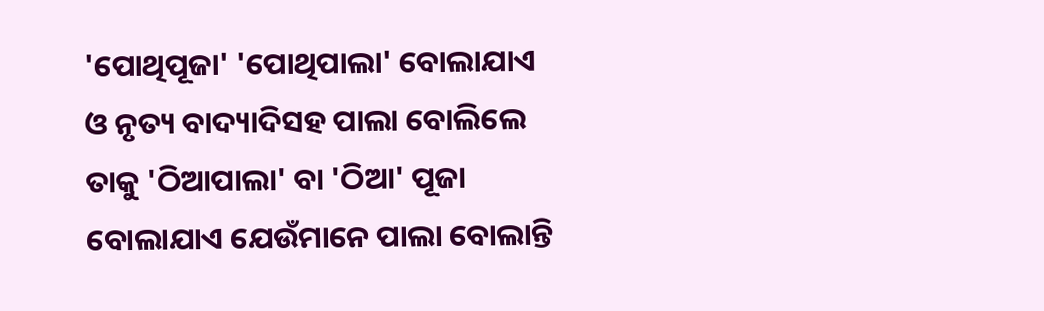'ପୋଥିପୂଜା' 'ପୋଥିପାଲା' ବୋଲାଯାଏ ଓ ନୃତ୍ୟ ବାଦ୍ୟାଦିସହ ପାଲା ବୋଲିଲେ ତାକୁ 'ଠିଆପାଲା' ବା 'ଠିଆ' ପୂଜା ବୋଲାଯାଏ ଯେଉଁମାନେ ପାଲା ବୋଲାନ୍ତି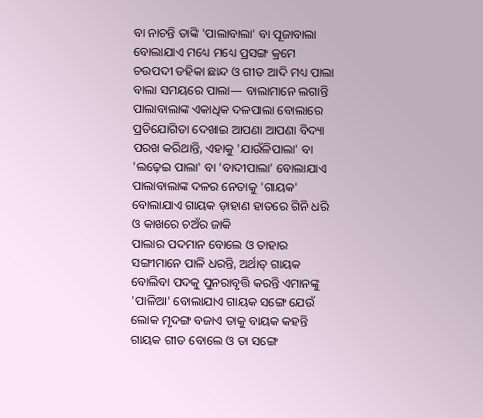ବା ନାଚନ୍ତି ତାଙ୍କି 'ପାଲାବାଲା' ବା ପୂଜାବାଲା ବୋଲାଯାଏ ମଧ୍ୟେ ମଧ୍ୟେ ପ୍ରସଙ୍ଗ କ୍ରମେ ଚଉପଦୀ ଡହିକା ଛାନ୍ଦ ଓ ଗୀତ ଆଦି ମଧ୍ୟ ପାଲା ବାଲା ସମୟରେ ପାଲା— ବାଲାମାନେ ଲଗାନ୍ତି ପାଲାବାଲାଙ୍କ ଏକାଧିକ ଦଳପାଲା ବୋଲାରେ ପ୍ରତିଯୋଗିତା ଦେଖାଇ ଆପଣା ଆପଣା ବିଦ୍ୟା ପରଖ କରିଥାନ୍ତି, ଏହାକୁ 'ଯାଉଁଳିପାଲା' ବା 'ଲଢ଼େଇ ପାଲା' ବା 'ବାଦୀପାଲା' ବୋଲାଯାଏ ପାଲାବାଲାଙ୍କ ଦଳର ନେତାକୁ 'ଗାୟକ' ବୋଲାଯାଏ ଗାୟକ ଡ଼ାହାଣ ହାତରେ ଗିନି ଧରି ଓ କାଖରେ ଚଅଁର ଜାକି
ପାଲାର ପଦମାନ ବୋଲେ ଓ ତାହାର ସଙ୍ଗୀମାନେ ପାଳି ଧରନ୍ତି, ଅର୍ଥାତ୍ ଗାୟକ ବୋଲିବା ପଦକୁ ପୁନରାବୃତ୍ତି କରନ୍ତି ଏମାନଙ୍କୁ 'ପାଳିଆ' ବୋଲାଯାଏ ଗାୟକ ସଙ୍ଗେ ଯେଉଁ ଲୋକ ମୃଦଙ୍ଗ ବଜାଏ ତାକୁ ବାୟକ କହନ୍ତି ଗାୟକ ଗୀତ ବୋଲେ ଓ ତା ସଙ୍ଗେ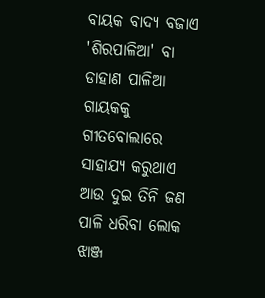ବାୟକ ବାଦ୍ୟ ବଜାଏ 'ଶିରପାଳିଆ' ବା ଡାହାଣ ପାଳିଆ ଗାୟକକୁ ଗୀତବୋଲାରେ ସାହାଯ୍ୟ କରୁଥାଏ ଆଉ ଦୁଇ ତିନି ଜଣ ପାଳି ଧରିବା ଲୋକ ଝାଞ୍ଜ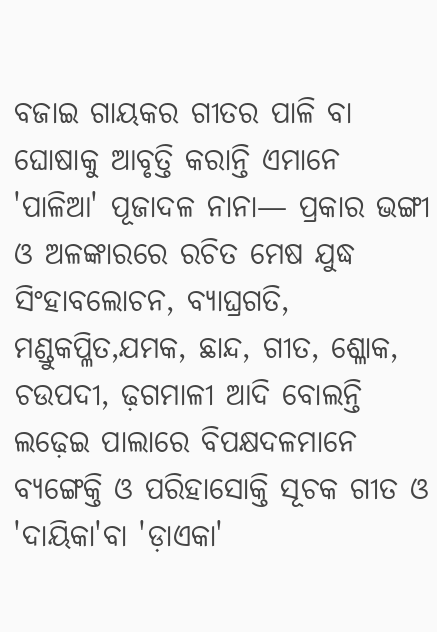ବଜାଇ ଗାୟକର ଗୀତର ପାଳି ବା ଘୋଷାକୁ ଆବୃତ୍ତି କରାନ୍ତି ଏମାନେ 'ପାଳିଆ' ପୂଜାଦଳ ନାନା— ପ୍ରକାର ଭଙ୍ଗୀ ଓ ଅଳଙ୍କାରରେ ରଚିତ ମେଷ ଯୁଦ୍ଧ ସିଂହାବଲୋଚନ, ବ୍ୟାଘ୍ରଗତି, ମଣ୍ଡୁକପ୍ଳିତ,ଯମକ, ଛାନ୍ଦ, ଗୀତ, ଶ୍ଳୋକ, ଚଉପଦୀ, ଢ଼ଗମାଳୀ ଆଦି ବୋଲନ୍ତି ଲଢ଼େଇ ପାଲାରେ ବିପକ୍ଷଦଳମାନେ ବ୍ୟଙ୍ଗେକ୍ତି ଓ ପରିହାସୋକ୍ତି ସୂଚକ ଗୀତ ଓ 'ଦାୟିକା'ବା 'ଡ଼ାଏକା'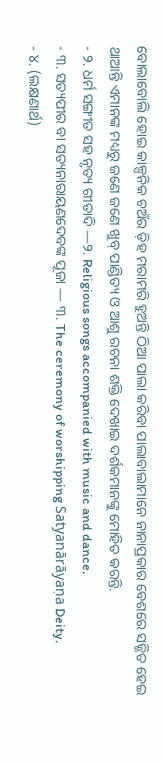ବୋଲାବୋଲି ହୋଇ କାଳ୍ପନିକ ଚଅଁର ଡ଼ିହ ମରାମରି ହୁଅନ୍ତି ଠିଆ ପାଲା କରିବା ପାଲାବାଲାମାନେ ନାନାପ୍ରକାର ବେଶରେ ସଜ୍ଜିତ ହେଇ ଥାଆନ୍ତି ଏମାନଙ୍କ ମଧ୍ୟରୁ ଜଣେ ଜଣେ ଖୁବ୍ ପାଣ୍ଡିତ୍ୟ ଓ ଆଶୁ ରଚନା ଶକ୍ତି ଦେଖାଇ ଦର୍ଶକମାନଙ୍କୁ ମୋହିତ କରନ୍ତି.
- ୨. ଧର୍ମ ସଙ୍ଗୀତ ସହ ନୃତ୍ୟ ଗୀତାଦି —୨. Religious songs accompanied with music and dance.
- ୩. ସତ୍ୟପୀର ବା ସତ୍ୟନାରାୟଣଦେବଙ୍କ ପୂଜା — ୩. The ceremony of worshipping Satyanārāyaṇa Deity.
- ୪. (ଲକ୍ଷଣାର୍ଥ)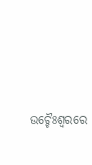ଉଚ୍ଚୈଃଶ୍ୱରରେ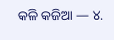କଳି କଜିଆ — ୪.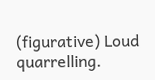(figurative) Loud quarrelling.